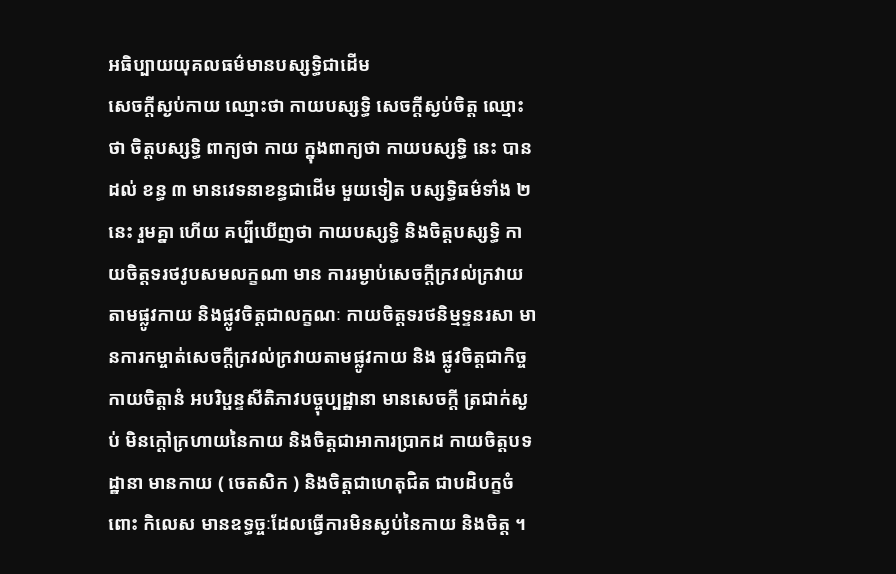អធិប្បាយយុគលធម៌មានបស្សទិ្ធជាដើម
សេចក្តីស្ងប់កាយ ឈ្មោះថា កាយបស្សទ្ធិ សេចក្តីស្ងប់ចិត្ត ឈ្មោះថា ចិត្តបស្សទ្ធិ ពាក្យថា កាយ ក្នុងពាក្យថា កាយបស្សទ្ធិ នេះ បានដល់ ខន្ធ ៣ មានវេទនាខន្ធជាដើម មួយទៀត បស្សទ្ធិធម៌ទាំង ២ នេះ រួមគ្នា ហើយ គប្បីឃើញថា កាយបស្សទ្ធិ និងចិត្តបស្សទ្ធិ កាយចិត្តទរថវូបសមលក្ខណា មាន ការរម្ងាប់សេចក្តីក្រវល់ក្រវាយ តាមផ្លូវកាយ និងផ្លូវចិត្តជាលក្ខណៈ កាយចិត្តទរថនិម្មទ្ទនរសា មានការកម្ចាត់សេចក្តីក្រវល់ក្រវាយតាមផ្លូវកាយ និង ផ្លូវចិត្តជាកិច្ច កាយចិត្តានំ អបរិប្ផន្ទសីតិភាវបច្ចុប្បដ្ឋានា មានសេចក្តី ត្រជាក់ស្ងប់ មិនក្តៅក្រហាយនៃកាយ និងចិត្តជាអាការប្រាកដ កាយចិត្តបទដ្ឋានា មានកាយ ( ចេតសិក ) និងចិត្តជាហេតុជិត ជាបដិបក្ខចំពោះ កិលេស មានឧទ្ធច្ចៈដែលធ្វើការមិនស្ងប់នៃកាយ និងចិត្ត ។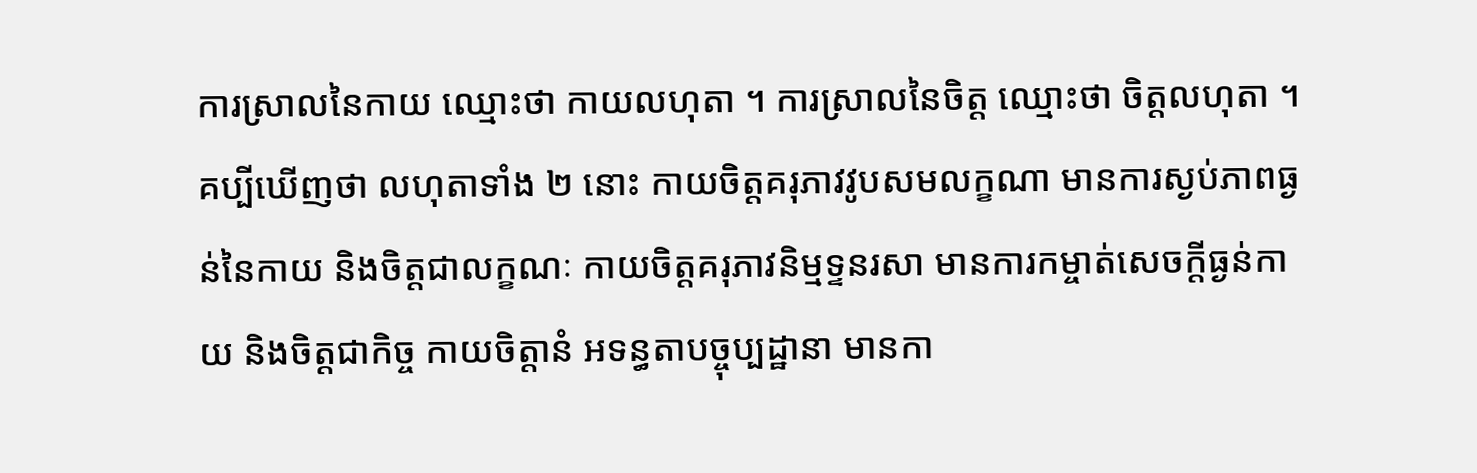ការស្រាលនៃកាយ ឈ្មោះថា កាយលហុតា ។ ការស្រាលនៃចិត្ត ឈ្មោះថា ចិត្តលហុតា ។ គប្បីឃើញថា លហុតាទាំង ២ នោះ កាយចិត្តគរុភាវវូបសមលក្ខណា មានការស្ងប់ភាពធ្ងន់នៃកាយ និងចិត្តជាលក្ខណៈ កាយចិត្តគរុភាវនិម្មទ្ទនរសា មានការកម្ចាត់សេចក្តីធ្ងន់កាយ និងចិត្តជាកិច្ច កាយចិត្តានំ អទន្ធតាបច្ចុប្បដ្ឋានា មានកា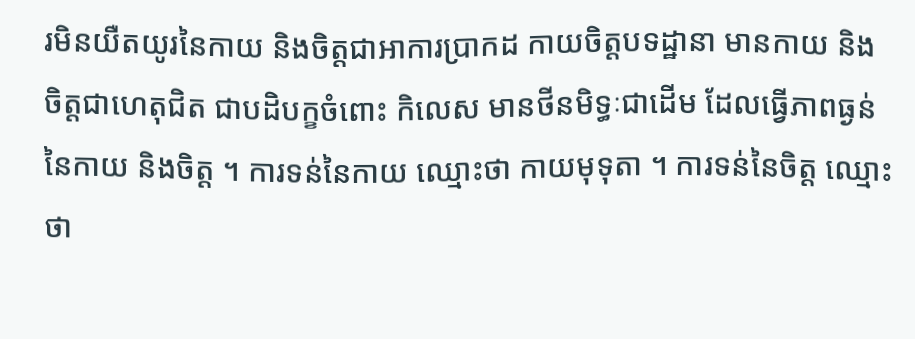រមិនយឺតយូរនៃកាយ និងចិត្តជាអាការប្រាកដ កាយចិត្តបទដ្ឋានា មានកាយ និងចិត្តជាហេតុជិត ជាបដិបក្ខចំពោះ កិលេស មានថីនមិទ្ធៈជាដើម ដែលធ្វើភាពធ្ងន់នៃកាយ និងចិត្ត ។ ការទន់នៃកាយ ឈ្មោះថា កាយមុទុតា ។ ការទន់នៃចិត្ត ឈ្មោះថា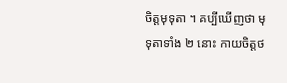ចិត្តមុទុតា ។ គប្បីឃើញថា មុទុតាទាំង ២ នោះ កាយចិត្តថ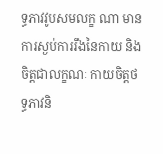ទ្ធភាវវូបសមលក្ខ ណា មានការស្ងប់ការរឹងនៃកាយ និងចិត្តជាលក្ខណៈ កាយចិត្តថទ្ធភាវនិ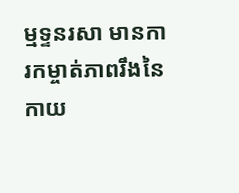ម្មទ្ទនរសា មានការកម្ចាត់ភាពរឹងនៃកាយ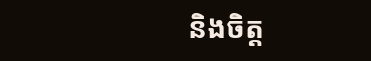និងចិត្ត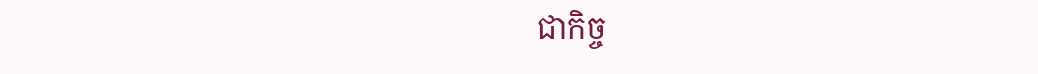ជាកិច្ច